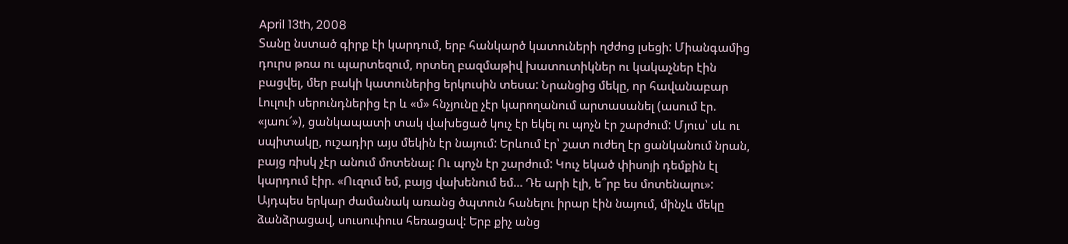April 13th, 2008
Տանը նստած գիրք էի կարդում, երբ հանկարծ կատուների ղժժոց լսեցի: Միանգամից դուրս թռա ու պարտեզում, որտեղ բազմաթիվ խատուտիկներ ու կակաչներ էին բացվել, մեր բակի կատուներից երկուսին տեսա: Նրանցից մեկը, որ հավանաբար Լուլուի սերունդներից էր և «մ» հնչյունը չէր կարողանում արտասանել (ասում էր. «յաու՜»), ցանկապատի տակ վախեցած կուչ էր եկել ու պոչն էր շարժում: Մյուս՝ սև ու սպիտակը, ուշադիր այս մեկին էր նայում: Երևում էր՝ շատ ուժեղ էր ցանկանում նրան, բայց ռիսկ չէր անում մոտենալ: Ու պոչն էր շարժում: Կուչ եկած փիսոյի դեմքին էլ կարդում էիր. «Ուզում եմ, բայց վախենում եմ… Դե արի էլի, ե՞րբ ես մոտենալու»:
Այդպես երկար ժամանակ առանց ծպտուն հանելու իրար էին նայում, մինչև մեկը ձանձրացավ, սուսուփուս հեռացավ: Երբ քիչ անց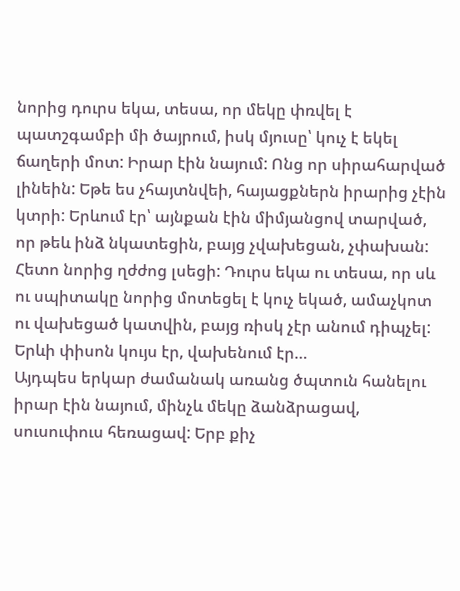նորից դուրս եկա, տեսա, որ մեկը փռվել է պատշգամբի մի ծայրում, իսկ մյուսը՝ կուչ է եկել ճաղերի մոտ: Իրար էին նայում: Ոնց որ սիրահարված լինեին: Եթե ես չհայտնվեի, հայացքներն իրարից չէին կտրի: Երևում էր՝ այնքան էին միմյանցով տարված, որ թեև ինձ նկատեցին, բայց չվախեցան, չփախան:
Հետո նորից ղժժոց լսեցի: Դուրս եկա ու տեսա, որ սև ու սպիտակը նորից մոտեցել է կուչ եկած, ամաչկոտ ու վախեցած կատվին, բայց ռիսկ չէր անում դիպչել: Երևի փիսոն կույս էր, վախենում էր…
Այդպես երկար ժամանակ առանց ծպտուն հանելու իրար էին նայում, մինչև մեկը ձանձրացավ, սուսուփուս հեռացավ: Երբ քիչ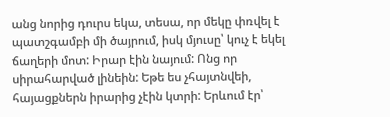անց նորից դուրս եկա, տեսա, որ մեկը փռվել է պատշգամբի մի ծայրում, իսկ մյուսը՝ կուչ է եկել ճաղերի մոտ: Իրար էին նայում: Ոնց որ սիրահարված լինեին: Եթե ես չհայտնվեի, հայացքներն իրարից չէին կտրի: Երևում էր՝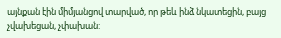այնքան էին միմյանցով տարված, որ թեև ինձ նկատեցին, բայց չվախեցան, չփախան: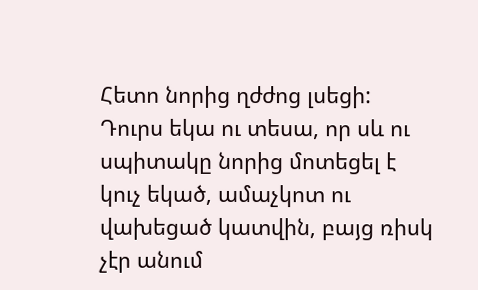Հետո նորից ղժժոց լսեցի: Դուրս եկա ու տեսա, որ սև ու սպիտակը նորից մոտեցել է կուչ եկած, ամաչկոտ ու վախեցած կատվին, բայց ռիսկ չէր անում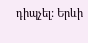դիպչել: Երևի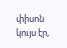փիսոն կույս էր,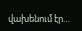վախենում էր…